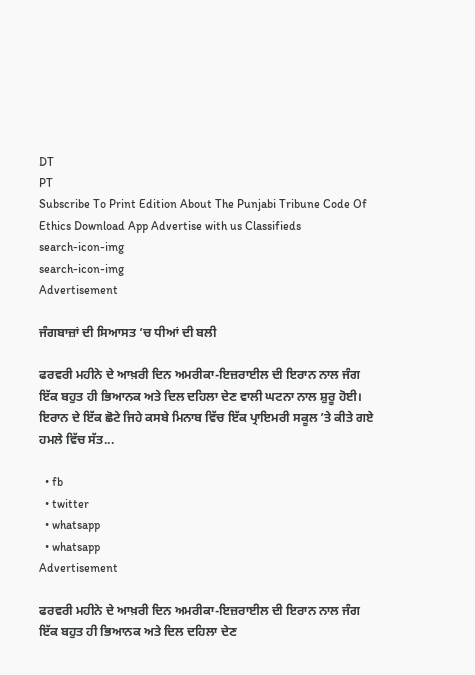DT
PT
Subscribe To Print Edition About The Punjabi Tribune Code Of Ethics Download App Advertise with us Classifieds
search-icon-img
search-icon-img
Advertisement

ਜੰਗਬਾਜ਼ਾਂ ਦੀ ਸਿਆਸਤ ’ਚ ਧੀਆਂ ਦੀ ਬਲੀ

ਫਰਵਰੀ ਮਹੀਨੇ ਦੇ ਆਖ਼ਰੀ ਦਿਨ ਅਮਰੀਕਾ-ਇਜ਼ਰਾਈਲ ਦੀ ਇਰਾਨ ਨਾਲ ਜੰਗ ਇੱਕ ਬਹੁਤ ਹੀ ਭਿਆਨਕ ਅਤੇ ਦਿਲ ਦਹਿਲਾ ਦੇਣ ਵਾਲੀ ਘਟਨਾ ਨਾਲ ਸ਼ੁਰੂ ਹੋਈ। ਇਰਾਨ ਦੇ ਇੱਕ ਛੋਟੇ ਜਿਹੇ ਕਸਬੇ ਮਿਨਾਬ ਵਿੱਚ ਇੱਕ ਪ੍ਰਾਇਮਰੀ ਸਕੂਲ ’ਤੇ ਕੀਤੇ ਗਏ ਹਮਲੇ ਵਿੱਚ ਸੱਤ...

  • fb
  • twitter
  • whatsapp
  • whatsapp
Advertisement

ਫਰਵਰੀ ਮਹੀਨੇ ਦੇ ਆਖ਼ਰੀ ਦਿਨ ਅਮਰੀਕਾ-ਇਜ਼ਰਾਈਲ ਦੀ ਇਰਾਨ ਨਾਲ ਜੰਗ ਇੱਕ ਬਹੁਤ ਹੀ ਭਿਆਨਕ ਅਤੇ ਦਿਲ ਦਹਿਲਾ ਦੇਣ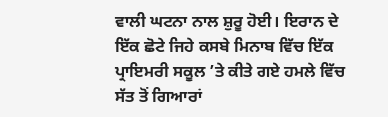ਵਾਲੀ ਘਟਨਾ ਨਾਲ ਸ਼ੁਰੂ ਹੋਈ। ਇਰਾਨ ਦੇ ਇੱਕ ਛੋਟੇ ਜਿਹੇ ਕਸਬੇ ਮਿਨਾਬ ਵਿੱਚ ਇੱਕ ਪ੍ਰਾਇਮਰੀ ਸਕੂਲ ’ਤੇ ਕੀਤੇ ਗਏ ਹਮਲੇ ਵਿੱਚ ਸੱਤ ਤੋਂ ਗਿਆਰਾਂ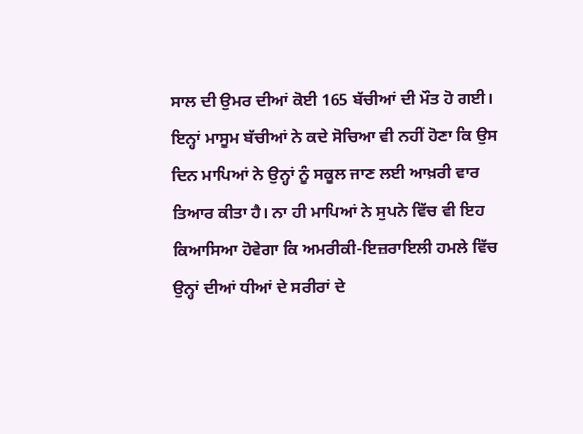ਸਾਲ ਦੀ ਉਮਰ ਦੀਆਂ ਕੋਈ 165 ਬੱਚੀਆਂ ਦੀ ਮੌਤ ਹੋ ਗਈ। ਇਨ੍ਹਾਂ ਮਾਸੂਮ ਬੱਚੀਆਂ ਨੇ ਕਦੇ ਸੋਚਿਆ ਵੀ ਨਹੀਂ ਹੋਣਾ ਕਿ ਉਸ ਦਿਨ ਮਾਪਿਆਂ ਨੇ ਉਨ੍ਹਾਂ ਨੂੰ ਸਕੂਲ ਜਾਣ ਲਈ ਆਖ਼ਰੀ ਵਾਰ ਤਿਆਰ ਕੀਤਾ ਹੈ। ਨਾ ਹੀ ਮਾਪਿਆਂ ਨੇ ਸੁਪਨੇ ਵਿੱਚ ਵੀ ਇਹ ਕਿਆਸਿਆ ਹੋਵੇਗਾ ਕਿ ਅਮਰੀਕੀ-ਇਜ਼ਰਾਇਲੀ ਹਮਲੇ ਵਿੱਚ ਉਨ੍ਹਾਂ ਦੀਆਂ ਧੀਆਂ ਦੇ ਸਰੀਰਾਂ ਦੇ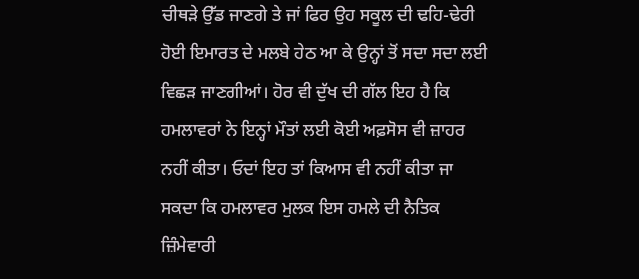ਚੀਥੜੇ ਉੱਡ ਜਾਣਗੇ ਤੇ ਜਾਂ ਫਿਰ ਉਹ ਸਕੂਲ ਦੀ ਢਹਿ-ਢੇਰੀ ਹੋਈ ਇਮਾਰਤ ਦੇ ਮਲਬੇ ਹੇਠ ਆ ਕੇ ਉਨ੍ਹਾਂ ਤੋਂ ਸਦਾ ਸਦਾ ਲਈ ਵਿਛੜ ਜਾਣਗੀਆਂ। ਹੋਰ ਵੀ ਦੁੱਖ ਦੀ ਗੱਲ ਇਹ ਹੈ ਕਿ ਹਮਲਾਵਰਾਂ ਨੇ ਇਨ੍ਹਾਂ ਮੌਤਾਂ ਲਈ ਕੋਈ ਅਫ਼ਸੋਸ ਵੀ ਜ਼ਾਹਰ ਨਹੀਂ ਕੀਤਾ। ਓਦਾਂ ਇਹ ਤਾਂ ਕਿਆਸ ਵੀ ਨਹੀਂ ਕੀਤਾ ਜਾ ਸਕਦਾ ਕਿ ਹਮਲਾਵਰ ਮੁਲਕ ਇਸ ਹਮਲੇ ਦੀ ਨੈਤਿਕ ਜ਼ਿੰਮੇਵਾਰੀ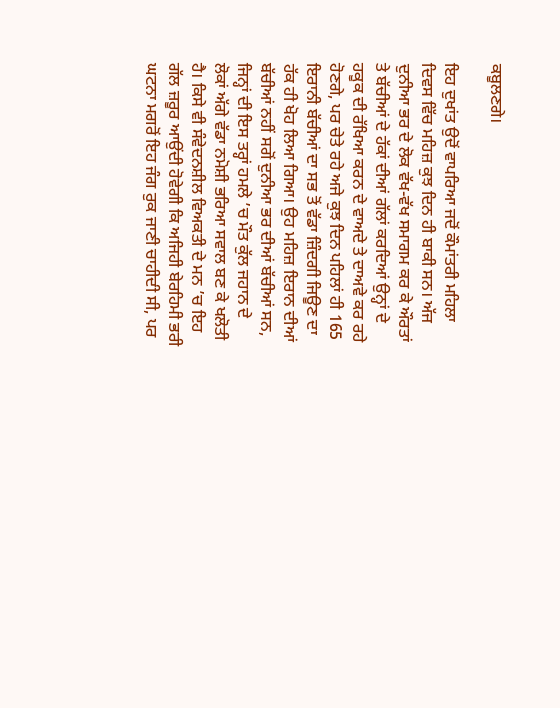ਕਬੂਲਣਗੇ।

ਇਹ ਦੁਖਾਂਤ ਉਦੋਂ ਵਾਪਰਿਆ ਜਦੋਂ ਕੌਮਾਂਤਰੀ ਮਹਿਲਾ ਦਿਵਸ ਵਿੱਚ ਮਹਿਜ਼ ਕੁਝ ਦਿਨ ਹੀ ਬਾਕੀ ਸਨ। ਅੱਜ ਦੁਨੀਆ ਭਰ ਦੇ ਲੋਕ ਵੱਖ-ਵੱਖ ਸਮਾਗਮ ਕਰ ਕੇ ਔਰਤਾਂ ਤੇ ਬੱਚੀਆਂ ਦੇ ਹੱਕਾਂ ਦੀਆਂ ਗੱਲਾਂ ਕਰਦਿਆਂ ਉਨ੍ਹਾਂ ਦੇ ਹਕੂਕ ਦੀ ਰੱਖਿਆ ਕਰਨ ਦੇ ਵਾਅਦੇ ਤੇ ਦਾਅਵੇ ਕਰ ਰਹੇ ਹੋਣਗੇ, ਪਰ ਚੇਤੇ ਰਹੇ ਅਜੇ ਕੁਝ ਦਿਨ ਪਹਿਲਾਂ ਹੀ 165 ਇਰਾਨੀ ਬੱਚੀਆਂ ਦਾ ਸਭ ਤੋਂ ਵੱਡਾ ਜ਼ਿੰਦਗੀ ਜਿਊਣ ਦਾ ਹੱਕ ਹੀ ਖੋਹ ਲਿਆ ਗਿਆ। ਉਹ ਮਹਿਜ਼ ਇਰਾਨ ਦੀਆਂ ਬੱਚੀਆਂ ਨਹੀਂ ਸਗੋਂ ਦੁਨੀਆ ਭਰ ਦੀਆਂ ਬੱਚੀਆਂ ਸਨ, ਜਿਨ੍ਹਾਂ ਦੀ ਇਸ ਤਰ੍ਹਾਂ ਹਮਲੇ ’ਚ ਮੌਤ ਕੁੱਲ ਜਹਾਨ ਦੇ ਲੋਕਾਂ ਅੱਗੇ ਵੱਡਾ ਨਮੋਸ਼ੀ ਭਰਿਆ ਸਵਾਲ ਬਣ ਕੇ ਖਲੋਤੀ ਹੈ। ਕਿਸੇ ਵੀ ਸੰਵੇਦਨਸ਼ੀਲ ਵਿਅਕਤੀ ਦੇ ਮਨ ’ਚ ਇਹ ਗੱਲ ਜ਼ਰੂਰ ਆਉਂਦੀ ਹੋਵੇਗੀ ਕਿ ਅਜਿਹੀ ਬੇਰਹਿਮੀ ਭਰੀ ਘਟਨਾ ਮਗਰੋਂ ਇਹ ਜੰਗ ਰੁਕ ਜਾਣੀ ਚਾਹੀਦੀ ਸੀ, ਪਰ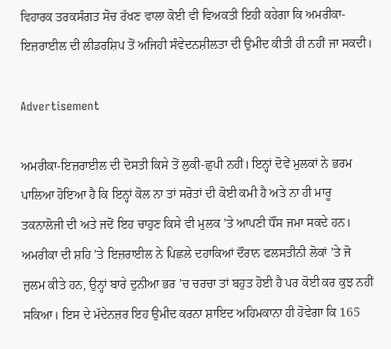ਵਿਹਾਰਕ ਤਰਕਸੰਗਤ ਸੋਚ ਰੱਖਣ ਵਾਲਾ ਕੋਈ ਵੀ ਵਿਅਕਤੀ ਇਹੀ ਕਹੇਗਾ ਕਿ ਅਮਰੀਕਾ-ਇਜ਼ਰਾਈਲ ਦੀ ਲੀਡਰਸ਼ਿਪ ਤੋਂ ਅਜਿਹੀ ਸੰਵੇਦਨਸ਼ੀਲਤਾ ਦੀ ਉਮੀਦ ਕੀਤੀ ਹੀ ਨਹੀਂ ਜਾ ਸਕਦੀ।

Advertisement

ਅਮਰੀਕਾ-ਇਜ਼ਰਾਈਲ ਦੀ ਦੋਸਤੀ ਕਿਸੇ ਤੋਂ ਲੁਕੀ-ਛੁਪੀ ਨਹੀਂ। ਇਨ੍ਹਾਂ ਦੋਵੇਂ ਮੁਲਕਾਂ ਨੇ ਭਰਮ ਪਾਲਿਆ ਹੋਇਆ ਹੈ ਕਿ ਇਨ੍ਹਾਂ ਕੋਲ ਨਾ ਤਾਂ ਸਰੋਤਾਂ ਦੀ ਕੋਈ ਕਮੀ ਹੈ ਅਤੇ ਨਾ ਹੀ ਮਾਰੂ ਤਕਨਾਲੋਜੀ ਦੀ ਅਤੇ ਜਦੋਂ ਇਹ ਚਾਹੁਣ ਕਿਸੇ ਵੀ ਮੁਲਕ ’ਤੇ ਆਪਣੀ ਧੌਂਸ ਜਮਾ ਸਕਦੇ ਹਨ। ਅਮਰੀਕਾ ਦੀ ਸ਼ਹਿ ’ਤੇ ਇਜ਼ਰਾਈਲ ਨੇ ਪਿਛਲੇ ਦਹਾਕਿਆਂ ਦੌਰਾਨ ਫਲਸਤੀਨੀ ਲੋਕਾਂ ’ਤੇ ਜੋ ਜ਼ੁਲਮ ਕੀਤੇ ਹਨ, ਉਨ੍ਹਾਂ ਬਾਰੇ ਦੁਨੀਆ ਭਰ ’ਚ ਚਰਚਾ ਤਾਂ ਬਹੁਤ ਹੋਈ ਹੈ ਪਰ ਕੋਈ ਕਰ ਕੁਝ ਨਹੀਂ ਸਕਿਆ। ਇਸ ਦੇ ਮੱਦੇਨਜ਼ਰ ਇਹ ਉਮੀਦ ਕਰਨਾ ਸ਼ਾਇਦ ਅਹਿਮਕਾਨਾ ਹੀ ਹੋਵੇਗਾ ਕਿ 165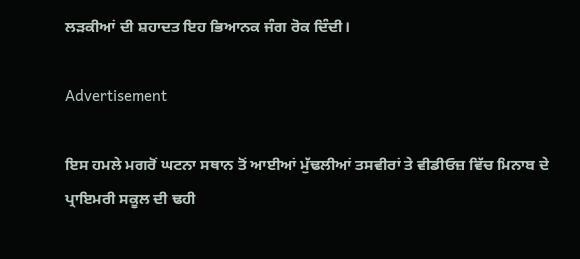ਲੜਕੀਆਂ ਦੀ ਸ਼ਹਾਦਤ ਇਹ ਭਿਆਨਕ ਜੰਗ ਰੋਕ ਦਿੰਦੀ।

Advertisement

ਇਸ ਹਮਲੇ ਮਗਰੋਂ ਘਟਨਾ ਸਥਾਨ ਤੋਂ ਆਈਆਂ ਮੁੱਢਲੀਆਂ ਤਸਵੀਰਾਂ ਤੇ ਵੀਡੀਓਜ਼ ਵਿੱਚ ਮਿਨਾਬ ਦੇ ਪ੍ਰਾਇਮਰੀ ਸਕੂਲ ਦੀ ਢਹੀ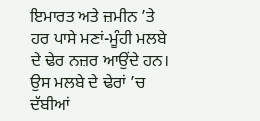ਇਮਾਰਤ ਅਤੇ ਜ਼ਮੀਨ ’ਤੇ ਹਰ ਪਾਸੇ ਮਣਾਂ-ਮੂੰਹੀ ਮਲਬੇ ਦੇ ਢੇਰ ਨਜ਼ਰ ਆਉਂਦੇ ਹਨ। ਉਸ ਮਲਬੇ ਦੇ ਢੇਰਾਂ ’ਚ ਦੱਬੀਆਂ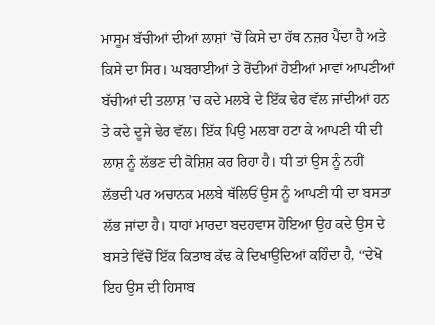ਮਾਸੂਮ ਬੱਚੀਆਂ ਦੀਆਂ ਲਾਸ਼ਾਂ ’ਚੋਂ ਕਿਸੇ ਦਾ ਹੱਥ ਨਜ਼ਰ ਪੈਂਦਾ ਹੈ ਅਤੇ ਕਿਸੇ ਦਾ ਸਿਰ। ਘਬਰਾਈਆਂ ਤੇ ਰੋਂਦੀਆਂ ਹੋਈਆਂ ਮਾਵਾਂ ਆਪਣੀਆਂ ਬੱਚੀਆਂ ਦੀ ਤਲਾਸ਼ ’ਚ ਕਦੇ ਮਲਬੇ ਦੇ ਇੱਕ ਢੇਰ ਵੱਲ ਜਾਂਦੀਆਂ ਹਨ ਤੇ ਕਦੇ ਦੂਜੇ ਢੇਰ ਵੱਲ। ਇੱਕ ਪਿਉ ਮਲਬਾ ਹਟਾ ਕੇ ਆਪਣੀ ਧੀ ਦੀ ਲਾਸ਼ ਨੂੰ ਲੱਭਣ ਦੀ ਕੋਸ਼ਿਸ਼ ਕਰ ਰਿਹਾ ਹੈ। ਧੀ ਤਾਂ ਉਸ ਨੂੰ ਨਹੀਂ ਲੱਭਦੀ ਪਰ ਅਚਾਨਕ ਮਲਬੇ ਥੱਲਿਓਂ ਉਸ ਨੂੰ ਆਪਣੀ ਧੀ ਦਾ ਬਸਤਾ ਲੱਭ ਜਾਂਦਾ ਹੈ। ਧਾਹਾਂ ਮਾਰਦਾ ਬਦਹਵਾਸ ਹੋਇਆ ਉਹ ਕਦੇ ਉਸ ਦੇ ਬਸਤੇ ਵਿੱਚੋਂ ਇੱਕ ਕਿਤਾਬ ਕੱਢ ਕੇ ਦਿਖਾਉਂਦਿਆਂ ਕਹਿੰਦਾ ਹੈ, ‘‘ਦੇਖੋ ਇਹ ਉਸ ਦੀ ਹਿਸਾਬ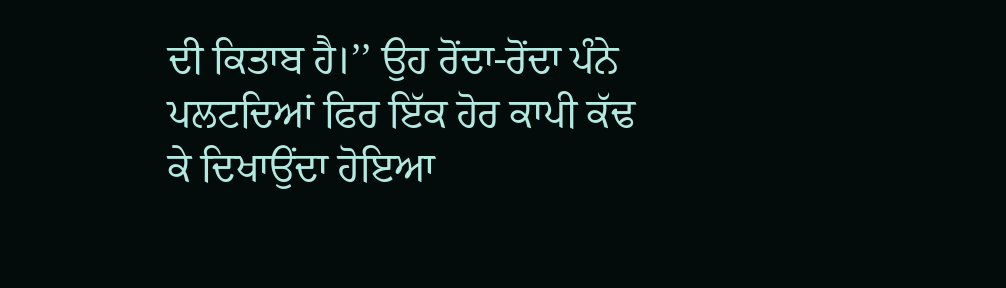ਦੀ ਕਿਤਾਬ ਹੈ।’’ ਉਹ ਰੋਂਦਾ-ਰੋਂਦਾ ਪੰਨੇ ਪਲਟਦਿਆਂ ਫਿਰ ਇੱਕ ਹੋਰ ਕਾਪੀ ਕੱਢ ਕੇ ਦਿਖਾਉਂਦਾ ਹੋਇਆ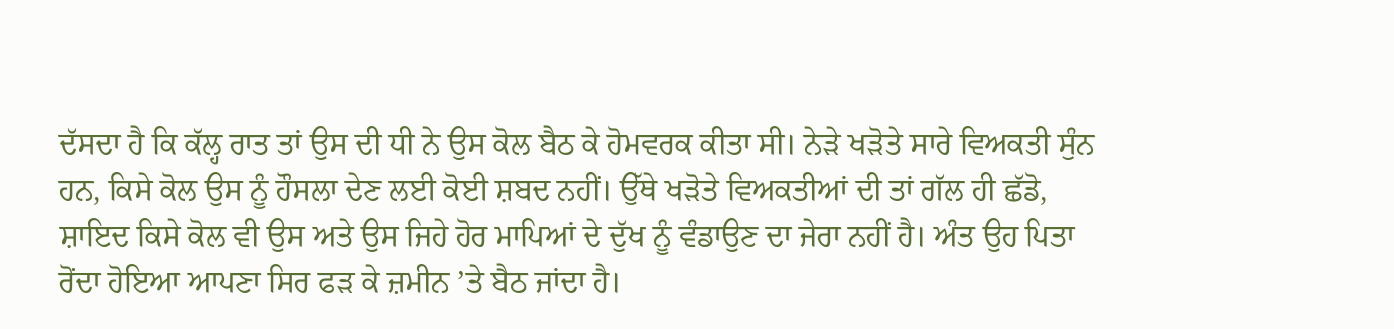ਦੱਸਦਾ ਹੈ ਕਿ ਕੱਲ੍ਹ ਰਾਤ ਤਾਂ ਉਸ ਦੀ ਧੀ ਨੇ ਉਸ ਕੋਲ ਬੈਠ ਕੇ ਹੋਮਵਰਕ ਕੀਤਾ ਸੀ। ਨੇੜੇ ਖੜੋਤੇ ਸਾਰੇ ਵਿਅਕਤੀ ਸੁੰਨ ਹਨ, ਕਿਸੇ ਕੋਲ ਉਸ ਨੂੰ ਹੌਸਲਾ ਦੇਣ ਲਈ ਕੋਈ ਸ਼ਬਦ ਨਹੀਂ। ਉੱਥੇ ਖੜੋਤੇ ਵਿਅਕਤੀਆਂ ਦੀ ਤਾਂ ਗੱਲ ਹੀ ਛੱਡੋ, ਸ਼ਾਇਦ ਕਿਸੇ ਕੋਲ ਵੀ ਉਸ ਅਤੇ ਉਸ ਜਿਹੇ ਹੋਰ ਮਾਪਿਆਂ ਦੇ ਦੁੱਖ ਨੂੰ ਵੰਡਾਉਣ ਦਾ ਜੇਰਾ ਨਹੀਂ ਹੈ। ਅੰਤ ਉਹ ਪਿਤਾ ਰੋਂਦਾ ਹੋਇਆ ਆਪਣਾ ਸਿਰ ਫੜ ਕੇ ਜ਼ਮੀਨ ’ਤੇ ਬੈਠ ਜਾਂਦਾ ਹੈ।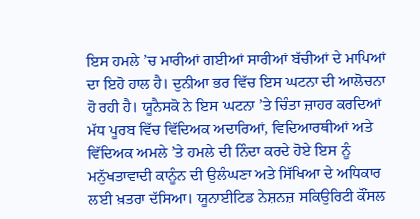ਇਸ ਹਮਲੇ ’ਚ ਮਾਰੀਆਂ ਗਈਆਂ ਸਾਰੀਆਂ ਬੱਚੀਆਂ ਦੇ ਮਾਪਿਆਂ ਦਾ ਇਹੋ ਹਾਲ ਹੈ। ਦੁਨੀਆ ਭਰ ਵਿੱਚ ਇਸ ਘਟਨਾ ਦੀ ਆਲੋਚਨਾ ਹੋ ਰਹੀ ਹੈ। ਯੂਨੈਸਕੋ ਨੇ ਇਸ ਘਟਨਾ ’ਤੇ ਚਿੰਤਾ ਜ਼ਾਹਰ ਕਰਦਿਆਂ ਮੱਧ ਪੂਰਬ ਵਿੱਚ ਵਿੱਦਿਅਕ ਅਦਾਰਿਆਂ, ਵਿਦਿਆਰਥੀਆਂ ਅਤੇ ਵਿੱਦਿਅਕ ਅਮਲੇ ’ਤੇ ਹਮਲੇ ਦੀ ਨਿੰਦਾ ਕਰਦੇ ਹੋਏ ਇਸ ਨੂੰ ਮਨੁੱਖਤਾਵਾਦੀ ਕਾਨੂੰਨ ਦੀ ਉਲੰਘਣਾ ਅਤੇ ਸਿੱਖਿਆ ਦੇ ਅਧਿਕਾਰ ਲਈ ਖ਼ਤਰਾ ਦੱਸਿਆ। ਯੂਨਾਈਟਿਡ ਨੇਸ਼ਨਜ਼ ਸਕਿਉਰਿਟੀ ਕੌਂਸਲ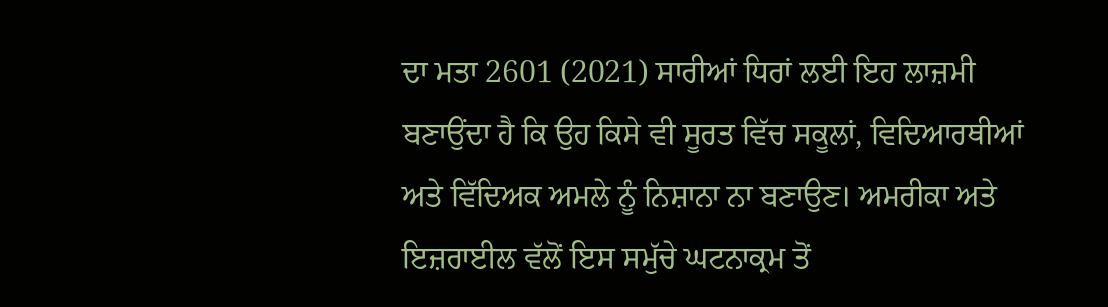ਦਾ ਮਤਾ 2601 (2021) ਸਾਰੀਆਂ ਧਿਰਾਂ ਲਈ ਇਹ ਲਾਜ਼ਮੀ ਬਣਾਉਂਦਾ ਹੈ ਕਿ ਉਹ ਕਿਸੇ ਵੀ ਸੂਰਤ ਵਿੱਚ ਸਕੂਲਾਂ, ਵਿਦਿਆਰਥੀਆਂ ਅਤੇ ਵਿੱਦਿਅਕ ਅਮਲੇ ਨੂੰ ਨਿਸ਼ਾਨਾ ਨਾ ਬਣਾਉਣ। ਅਮਰੀਕਾ ਅਤੇ ਇਜ਼ਰਾਈਲ ਵੱਲੋਂ ਇਸ ਸਮੁੱਚੇ ਘਟਨਾਕ੍ਰਮ ਤੋਂ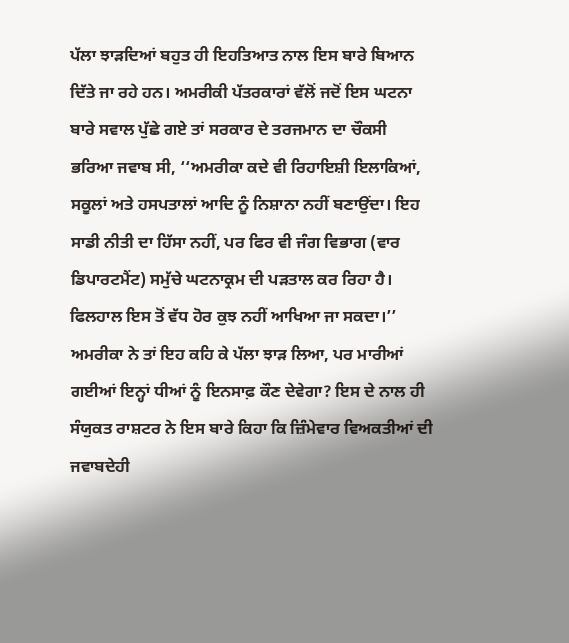ਪੱਲਾ ਝਾੜਦਿਆਂ ਬਹੁਤ ਹੀ ਇਹਤਿਆਤ ਨਾਲ ਇਸ ਬਾਰੇ ਬਿਆਨ ਦਿੱਤੇ ਜਾ ਰਹੇ ਹਨ। ਅਮਰੀਕੀ ਪੱਤਰਕਾਰਾਂ ਵੱਲੋਂ ਜਦੋਂ ਇਸ ਘਟਨਾ ਬਾਰੇ ਸਵਾਲ ਪੁੱਛੇ ਗਏ ਤਾਂ ਸਰਕਾਰ ਦੇ ਤਰਜਮਾਨ ਦਾ ਚੌਕਸੀ ਭਰਿਆ ਜਵਾਬ ਸੀ, ‘‘ਅਮਰੀਕਾ ਕਦੇ ਵੀ ਰਿਹਾਇਸ਼ੀ ਇਲਾਕਿਆਂ, ਸਕੂਲਾਂ ਅਤੇ ਹਸਪਤਾਲਾਂ ਆਦਿ ਨੂੰ ਨਿਸ਼ਾਨਾ ਨਹੀਂ ਬਣਾਉਂਦਾ। ਇਹ ਸਾਡੀ ਨੀਤੀ ਦਾ ਹਿੱਸਾ ਨਹੀਂ, ਪਰ ਫਿਰ ਵੀ ਜੰਗ ਵਿਭਾਗ (ਵਾਰ ਡਿਪਾਰਟਮੈਂਟ) ਸਮੁੱਚੇ ਘਟਨਾਕ੍ਰਮ ਦੀ ਪੜਤਾਲ ਕਰ ਰਿਹਾ ਹੈ। ਫਿਲਹਾਲ ਇਸ ਤੋਂ ਵੱਧ ਹੋਰ ਕੁਝ ਨਹੀਂ ਆਖਿਆ ਜਾ ਸਕਦਾ।’’ ਅਮਰੀਕਾ ਨੇ ਤਾਂ ਇਹ ਕਹਿ ਕੇ ਪੱਲਾ ਝਾੜ ਲਿਆ, ਪਰ ਮਾਰੀਆਂ ਗਈਆਂ ਇਨ੍ਹਾਂ ਧੀਆਂ ਨੂੰ ਇਨਸਾਫ਼ ਕੌਣ ਦੇਵੇਗਾ? ਇਸ ਦੇ ਨਾਲ ਹੀ ਸੰਯੁਕਤ ਰਾਸ਼ਟਰ ਨੇ ਇਸ ਬਾਰੇ ਕਿਹਾ ਕਿ ਜ਼ਿੰਮੇਵਾਰ ਵਿਅਕਤੀਆਂ ਦੀ ਜਵਾਬਦੇਹੀ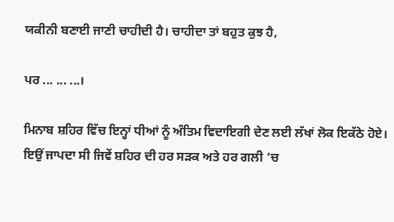ਯਕੀਨੀ ਬਣਾਈ ਜਾਣੀ ਚਾਹੀਦੀ ਹੈ। ਚਾਹੀਦਾ ਤਾਂ ਬਹੁਤ ਕੁਝ ਹੈ,

ਪਰ ... ... ...।

ਮਿਨਾਬ ਸ਼ਹਿਰ ਵਿੱਚ ਇਨ੍ਹਾਂ ਧੀਆਂ ਨੂੰ ਅੰਤਿਮ ਵਿਦਾਇਗੀ ਦੇਣ ਲਈ ਲੱਖਾਂ ਲੋਕ ਇਕੱਠੇ ਹੋਏ। ਇਉਂ ਜਾਪਦਾ ਸੀ ਜਿਵੇਂ ਸ਼ਹਿਰ ਦੀ ਹਰ ਸੜਕ ਅਤੇ ਹਰ ਗਲੀ ’ਚ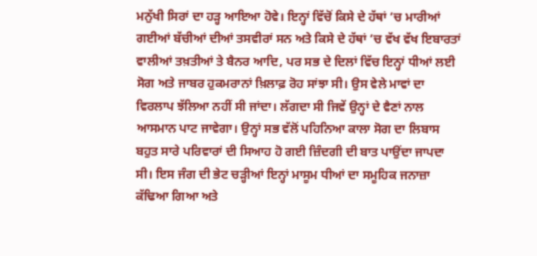ਮਨੁੱਖੀ ਸਿਰਾਂ ਦਾ ਹੜ੍ਹ ਆਇਆ ਹੋਵੇ। ਇਨ੍ਹਾਂ ਵਿੱਚੋਂ ਕਿਸੇ ਦੇ ਹੱਥਾਂ ’ਚ ਮਾਰੀਆਂ ਗਈਆਂ ਬੱਚੀਆਂ ਦੀਆਂ ਤਸਵੀਰਾਂ ਸਨ ਅਤੇ ਕਿਸੇ ਦੇ ਹੱਥਾਂ ’ਚ ਵੱਖ ਵੱਖ ਇਬਾਰਤਾਂ ਵਾਲੀਆਂ ਤਖ਼ਤੀਆਂ ਤੇ ਬੈਨਰ ਆਦਿ, ਪਰ ਸਭ ਦੇ ਦਿਲਾਂ ਵਿੱਚ ਇਨ੍ਹਾਂ ਧੀਆਂ ਲਈ ਸੋਗ ਅਤੇ ਜਾਬਰ ਹੁਕਮਰਾਨਾਂ ਖ਼ਿਲਾਫ਼ ਰੋਹ ਸਾਂਝਾ ਸੀ। ਉਸ ਵੇਲੇ ਮਾਵਾਂ ਦਾ ਵਿਰਲਾਪ ਝੱਲਿਆ ਨਹੀਂ ਸੀ ਜਾਂਦਾ। ਲੱਗਦਾ ਸੀ ਜਿਵੇਂ ਉਨ੍ਹਾਂ ਦੇ ਵੈਣਾਂ ਨਾਲ ਆਸਮਾਨ ਪਾਟ ਜਾਵੇਗਾ। ਉਨ੍ਹਾਂ ਸਭ ਵੱਲੋਂ ਪਹਿਨਿਆ ਕਾਲਾ ਸੋਗ ਦਾ ਲਿਬਾਸ ਬਹੁਤ ਸਾਰੇ ਪਰਿਵਾਰਾਂ ਦੀ ਸਿਆਹ ਹੋ ਗਈ ਜ਼ਿੰਦਗੀ ਦੀ ਬਾਤ ਪਾਉਂਦਾ ਜਾਪਦਾ ਸੀ। ਇਸ ਜੰਗ ਦੀ ਭੇਟ ਚੜ੍ਹੀਆਂ ਇਨ੍ਹਾਂ ਮਾਸੂਮ ਧੀਆਂ ਦਾ ਸਮੂਹਿਕ ਜਨਾਜ਼ਾ ਕੱਢਿਆ ਗਿਆ ਅਤੇ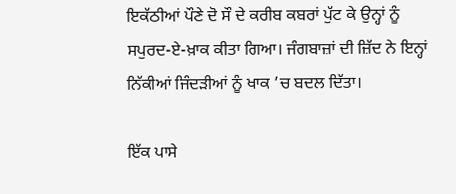ਇਕੱਠੀਆਂ ਪੌਣੇ ਦੋ ਸੌ ਦੇ ਕਰੀਬ ਕਬਰਾਂ ਪੁੱਟ ਕੇ ਉਨ੍ਹਾਂ ਨੂੰ ਸਪੁਰਦ-ਏ-ਖ਼ਾਕ ਕੀਤਾ ਗਿਆ। ਜੰਗਬਾਜ਼ਾਂ ਦੀ ਜ਼ਿੱਦ ਨੇ ਇਨ੍ਹਾਂ ਨਿੱਕੀਆਂ ਜਿੰਦੜੀਆਂ ਨੂੰ ਖਾਕ ’ਚ ਬਦਲ ਦਿੱਤਾ।

ਇੱਕ ਪਾਸੇ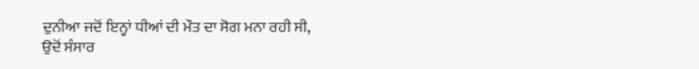ਦੁਨੀਆ ਜਦੋਂ ਇਨ੍ਹਾਂ ਧੀਆਂ ਦੀ ਮੌਤ ਦਾ ਸੋਗ ਮਨਾ ਰਹੀ ਸੀ, ਉਦੋਂ ਸੰਸਾਰ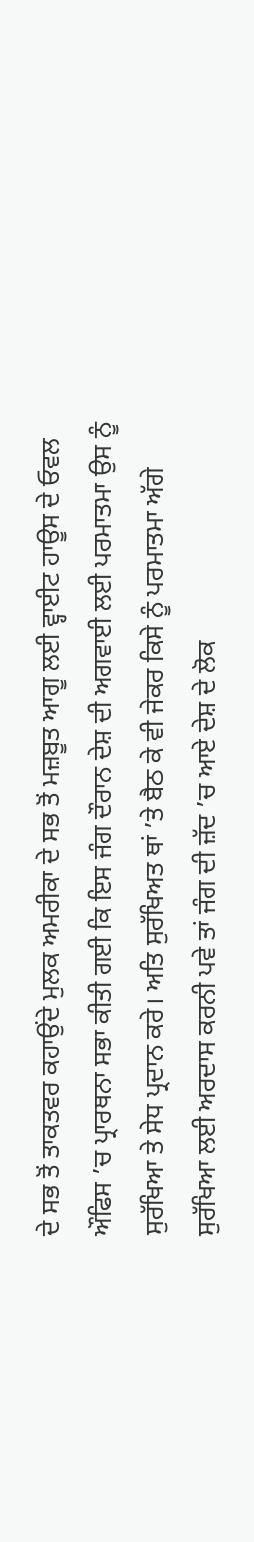ਦੇ ਸਭ ਤੋਂ ਤਾਕਤਵਰ ਕਹਾਉਂਦੇ ਮੁਲਕ ਅਮਰੀਕਾ ਦੇ ਸਭ ਤੋਂ ਮਜ਼ਬੂਤ ਆਗੂ ਲਈ ਵ੍ਹਾਈਟ ਹਾਊਸ ਦੇ ਓਵਲ ਔਫਿਸ ’ਚ ਪ੍ਰਾਰਥਨਾ ਸਭਾ ਕੀਤੀ ਗਈ ਕਿ ਇਸ ਜੰਗ ਦੌਰਾਨ ਦੇਸ਼ ਦੀ ਅਗਵਾਈ ਲਈ ਪਰਮਾਤਮਾ ਉਸ ਨੂੰ ਸੁਰੱਖਿਆ ਤੇ ਸੇਧ ਪ੍ਰਦਾਨ ਕਰੇ। ਅਤਿ ਸੁਰੱਖਿਅਤ ਥਾਂ ’ਤੇ ਬੈਠ ਕੇ ਵੀ ਜੇਕਰ ਕਿਸੇ ਨੂੰ ਪਰਮਾਤਮਾ ਅੱਗੇ ਸੁਰੱਖਿਆ ਲਈ ਅਰਦਾਸ ਕਰਨੀ ਪਵੇ ਤਾਂ ਜੰਗ ਦੀ ਜ਼ੱਦ ’ਚ ਆਏ ਦੇਸ਼ ਦੇ ਲੋਕ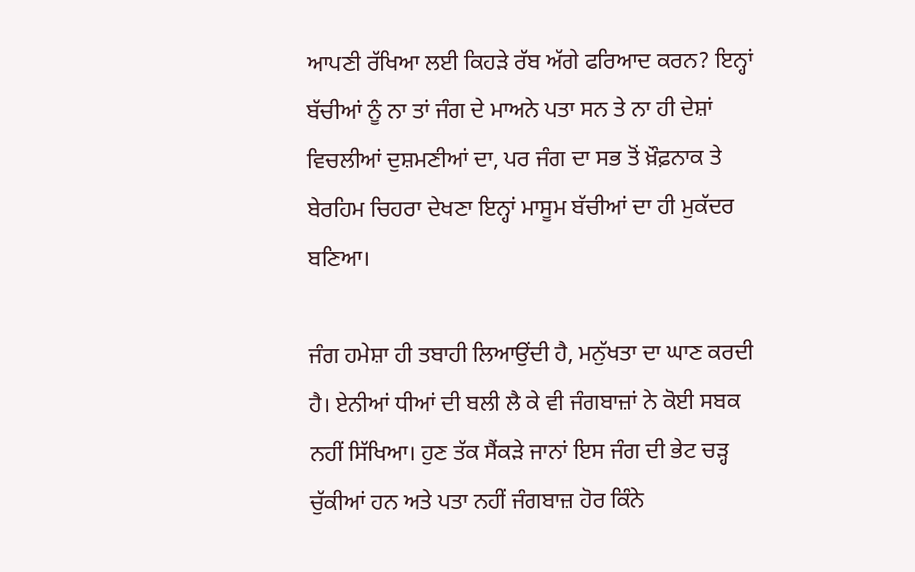ਆਪਣੀ ਰੱਖਿਆ ਲਈ ਕਿਹੜੇ ਰੱਬ ਅੱਗੇ ਫਰਿਆਦ ਕਰਨ? ਇਨ੍ਹਾਂ ਬੱਚੀਆਂ ਨੂੰ ਨਾ ਤਾਂ ਜੰਗ ਦੇ ਮਾਅਨੇ ਪਤਾ ਸਨ ਤੇ ਨਾ ਹੀ ਦੇਸ਼ਾਂ ਵਿਚਲੀਆਂ ਦੁਸ਼ਮਣੀਆਂ ਦਾ, ਪਰ ਜੰਗ ਦਾ ਸਭ ਤੋਂ ਖ਼ੌਫ਼ਨਾਕ ਤੇ ਬੇਰਹਿਮ ਚਿਹਰਾ ਦੇਖਣਾ ਇਨ੍ਹਾਂ ਮਾਸੂਮ ਬੱਚੀਆਂ ਦਾ ਹੀ ਮੁਕੱਦਰ ਬਣਿਆ।

ਜੰਗ ਹਮੇਸ਼ਾ ਹੀ ਤਬਾਹੀ ਲਿਆਉਂਦੀ ਹੈ, ਮਨੁੱਖਤਾ ਦਾ ਘਾਣ ਕਰਦੀ ਹੈ। ਏਨੀਆਂ ਧੀਆਂ ਦੀ ਬਲੀ ਲੈ ਕੇ ਵੀ ਜੰਗਬਾਜ਼ਾਂ ਨੇ ਕੋਈ ਸਬਕ ਨਹੀਂ ਸਿੱਖਿਆ। ਹੁਣ ਤੱਕ ਸੈਂਕੜੇ ਜਾਨਾਂ ਇਸ ਜੰਗ ਦੀ ਭੇਟ ਚੜ੍ਹ ਚੁੱਕੀਆਂ ਹਨ ਅਤੇ ਪਤਾ ਨਹੀਂ ਜੰਗਬਾਜ਼ ਹੋਰ ਕਿੰਨੇ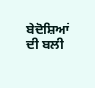ਬੇਦੋਸ਼ਿਆਂ ਦੀ ਬਲੀ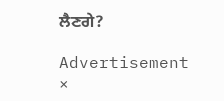ਲੈਣਗੇ?

Advertisement
×